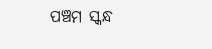ପଞ୍ଚମ ସ୍କନ୍ଧ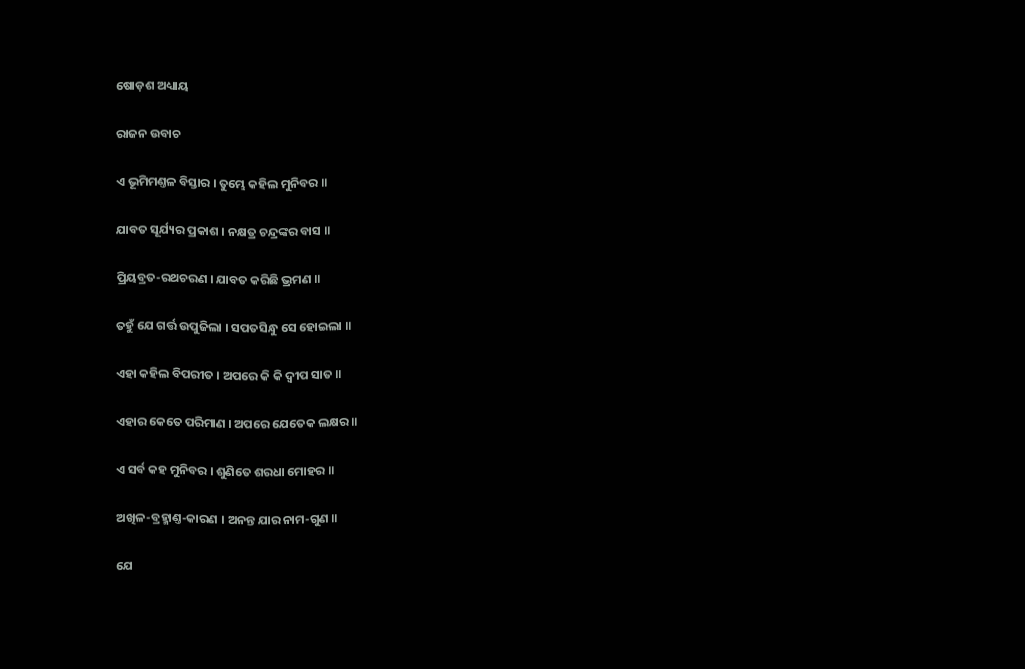ଷୋଡ଼ଶ ଅଧ୍ୟାୟ

ରାଜନ ଉବାଚ

ଏ ଭୂମିମଣ୍ତଳ ବିସ୍ତାର । ତୁମ୍ଭେ କହିଲ ମୁନିବର ॥

ଯାବତ ସୂର୍ଯ୍ୟର ପ୍ରକାଶ । ନକ୍ଷତ୍ର ଚନ୍ଦ୍ରଙ୍କର ବାସ ॥

ପ୍ରିୟବ୍ରତ-ରଥଚରଣ । ଯାବତ କରିଛି ଭ୍ରମଣ ॥

ତହୁଁ ଯେ ଗର୍ତ୍ତ ଉପୁଜିଲା । ସପତସିନ୍ଧୁ ସେ ହୋଇଲା ॥

ଏହା କହିଲ ବିପରୀତ । ଅପରେ କି କି ଦ୍ୱୀପ ସାତ ॥

ଏହାର କେତେ ପରିମାଣ । ଅପରେ ଯେତେକ ଲକ୍ଷର ॥

ଏ ସର୍ବ କହ ମୁନିବର । ଶୁଣିତେ ଶରଧା ମୋହର ॥

ଅଖିଳ-ବ୍ରହ୍ମାଣ୍ତ-କାରଣ । ଅନନ୍ତ ଯାର ନାମ-ଗୁଣ ॥

ଯେ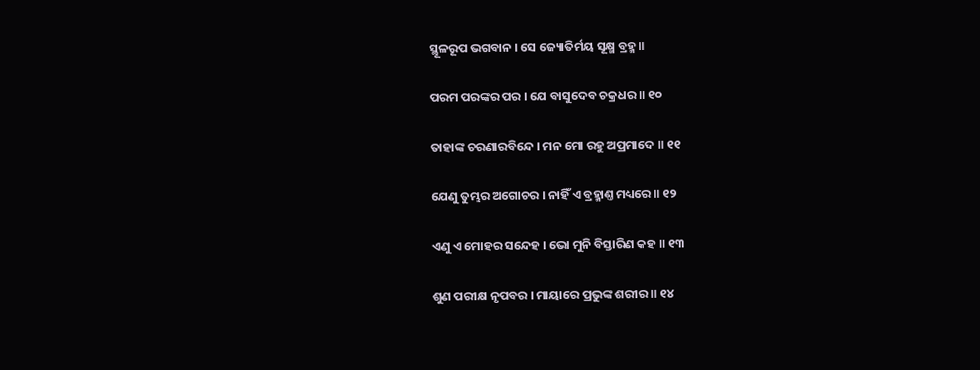ସ୍ଥୂଳରୂପ ଭଗବାନ । ସେ ଜ୍ୟୋତିର୍ମୟ ସୂକ୍ଷ୍ମ ବ୍ରହ୍ମ ॥

ପରମ ପରଙ୍କର ପର । ଯେ ବାସୁଦେବ ଚକ୍ରଧର ॥ ୧୦

ତାହାଙ୍କ ଚରଣାରବିନ୍ଦେ । ମନ ମୋ ରହୁ ଅପ୍ରମାଦେ ॥ ୧୧

ଯେଣୁ ତୁମ୍ଭର ଅଗୋଚର । ନାହିଁ ଏ ବ୍ରହ୍ମାଣ୍ତ ମଧ୍ୟରେ ॥ ୧୨

ଏଣୁ ଏ ମୋହର ସନ୍ଦେହ । ଭୋ ମୁନି ବିସ୍ତାରିଣ କହ ॥ ୧୩

ଶୁଣ ପରୀକ୍ଷ ନୃପବର । ମାୟାରେ ପ୍ରଭୁଙ୍କ ଶରୀର ॥ ୧୪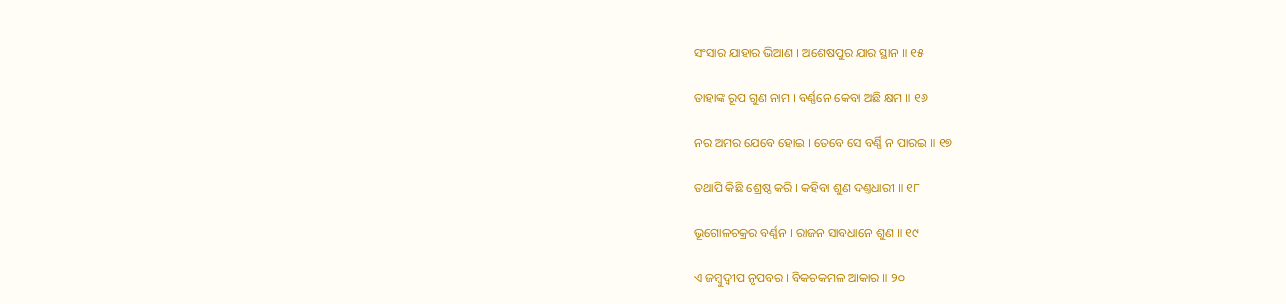ସଂସାର ଯାହାର ଭିଆଣ । ଅଶେଷପୁର ଯାର ସ୍ଥାନ ॥ ୧୫

ତାହାଙ୍କ ରୂପ ଗୁଣ ନାମ । ବର୍ଣ୍ଣନେ କେବା ଅଛି କ୍ଷମ ॥ ୧୬

ନର ଅମର ଯେବେ ହୋଇ । ତେବେ ସେ ବର୍ଣ୍ଣି ନ ପାରଇ ॥ ୧୭

ତଥାପି କିଛି ଶ୍ରେଷ୍ଠ କରି । କହିବା ଶୁଣ ଦଣ୍ତଧାରୀ ॥ ୧୮

ଭୂଗୋଳଚକ୍ରର ବର୍ଣ୍ଣନ । ରାଜନ ସାବଧାନେ ଶୁଣ ॥ ୧୯

ଏ ଜମ୍ବୁଦ୍ୱୀପ ନୃପବର । ବିକଚକମଳ ଆକାର ॥ ୨୦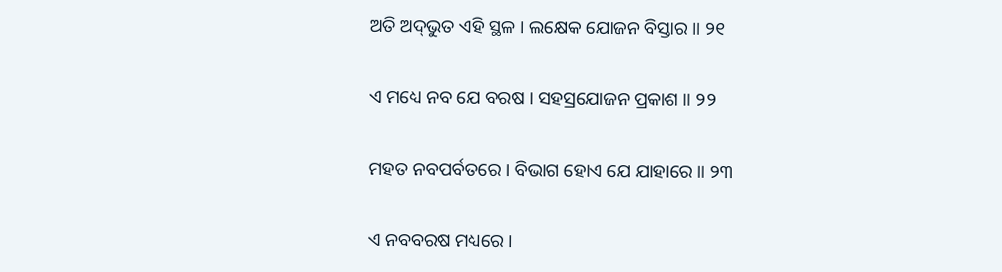ଅତି ଅଦ୍‌ଭୁତ ଏହି ସ୍ଥଳ । ଲକ୍ଷେକ ଯୋଜନ ବିସ୍ତାର ॥ ୨୧

ଏ ମଧ୍ୟେ ନବ ଯେ ବରଷ । ସହସ୍ରଯୋଜନ ପ୍ରକାଶ ॥ ୨୨

ମହତ ନବପର୍ବତରେ । ବିଭାଗ ହୋଏ ଯେ ଯାହାରେ ॥ ୨୩

ଏ ନବବରଷ ମଧ୍ୟରେ ।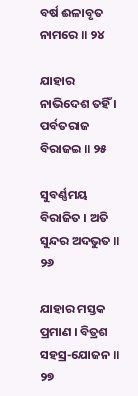ବର୍ଷ ଈଳାବୃତ ନାମରେ ॥ ୨୪

ଯାହାର ନାଭିଦେଶ ତହିଁ । ପର୍ବତରାଜ ବିରାଜଇ ॥ ୨୫

ସୁବର୍ଣ୍ଣମୟ ବିରାଜିତ । ଅତି ସୁନ୍ଦର ଅଦଭୁତ ॥ ୨୬

ଯାହାର ମସ୍ତକ ପ୍ରମାଣ । ବିତ୍ରଶ ସହସ୍ର-ଯୋଜନ ॥ ୨୭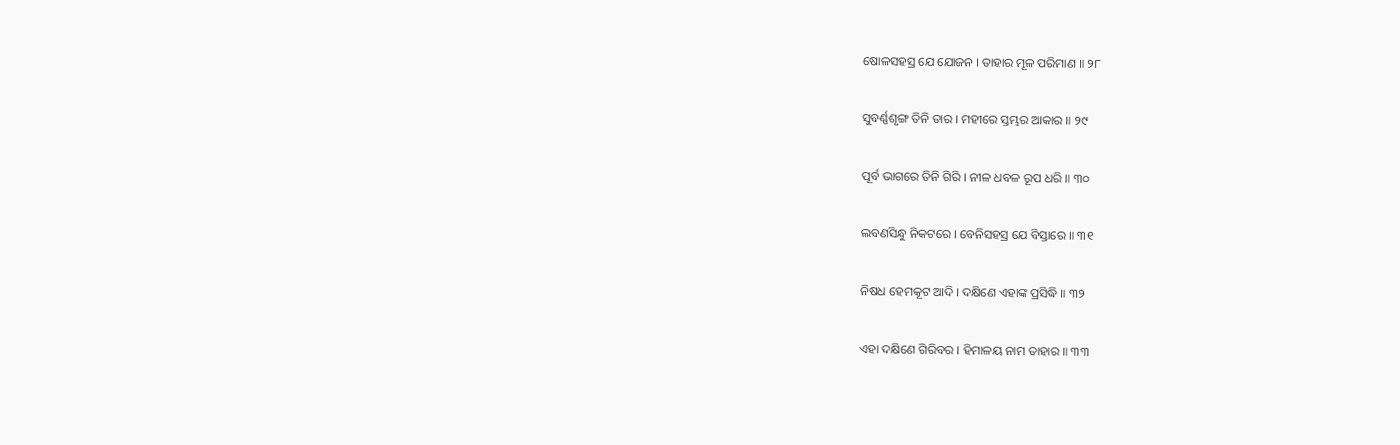ଷୋଳସହସ୍ର ଯେ ଯୋଜନ । ତାହାର ମୂଳ ପରିମାଣ ॥ ୨୮

ସୁବର୍ଣ୍ଣଶୃଙ୍ଗ ତିନି ତାର । ମହୀରେ ସ୍ତମ୍ଭର ଆକାର ॥ ୨୯

ପୂର୍ବ ଭାଗରେ ତିନି ଗିରି । ନୀଳ ଧବଳ ରୂପ ଧରି ॥ ୩୦

ଲବଣସିନ୍ଧୁ ନିକଟରେ । ବେନିସହସ୍ର ଯେ ବିସ୍ତାରେ ॥ ୩୧

ନିଷଧ ହେମକୂଟ ଆଦି । ଦକ୍ଷିଣେ ଏହାଙ୍କ ପ୍ରସିଦ୍ଧି ॥ ୩୨

ଏହା ଦକ୍ଷିଣେ ଗିରିବର । ହିମାଳୟ ନାମ ତାହାର ॥ ୩୩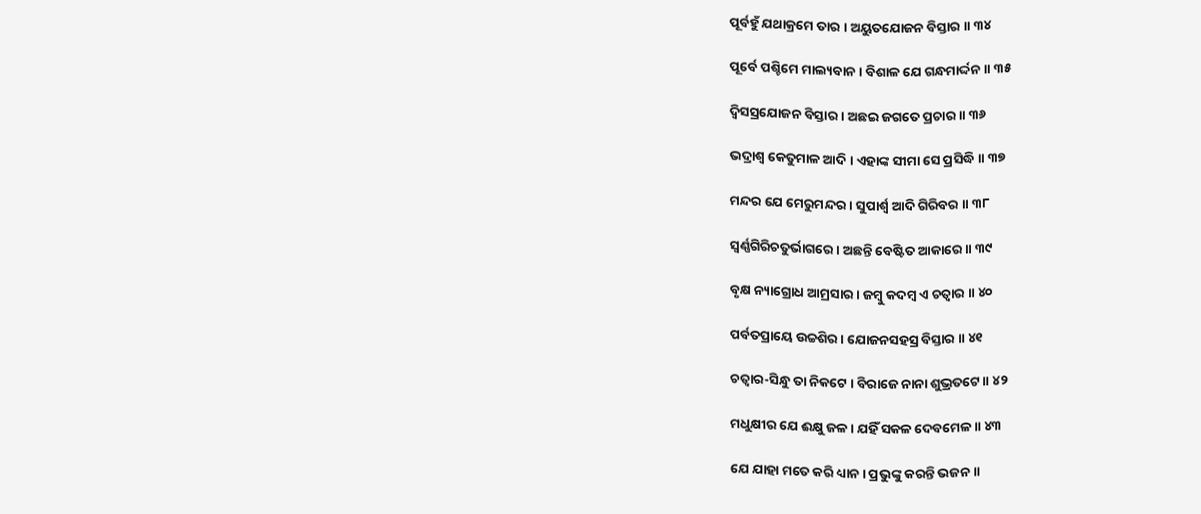ପୂର୍ବହୁଁ ଯଥାକ୍ରମେ ତାର । ଅୟୁତଯୋଜନ ବିସ୍ତାର ॥ ୩୪

ପୂର୍ବେ ପଶ୍ଚିମେ ମାଲ୍ୟବାନ । ବିଶାଳ ଯେ ଗନ୍ଧମାର୍ଦ୍ଦନ ॥ ୩୫

ଦ୍ୱିସସ୍ରଯୋଜନ ବିସ୍ତାର । ଅଛଇ ଜଗତେ ପ୍ରଚାର ॥ ୩୬

ଭଦ୍ରାଶ୍ୱ କେତୁମାଳ ଆଦି । ଏହାଙ୍କ ସୀମା ସେ ପ୍ରସିଦ୍ଧି ॥ ୩୭

ମନ୍ଦର ଯେ ମେରୁମନ୍ଦର । ସୁପାର୍ଶ୍ୱ ଆଦି ଗିରିବର ॥ ୩୮

ସ୍ୱର୍ଣ୍ଣ‌ଗିରିଚତୁର୍ଭାଗରେ । ଅଛନ୍ତି ବେଷ୍ଟିତ ଆକାରେ ॥ ୩୯

ବୃକ୍ଷ ନ୍ୟାଗ୍ରୋଧ ଆମ୍ରସାର । ଜମ୍ବୁ କଦମ୍ବ ଏ ଚତ୍ୱାର ॥ ୪୦

ପର୍ବତପ୍ରାୟେ ଉଚ୍ଚଶିର । ଯୋଜନସହସ୍ର ବିସ୍ତାର ॥ ୪୧

ଚତ୍ୱାର-ସିନ୍ଧୁ ତା ନିକଟେ । ବିରାଜେ ନାନା ଶୁଭ୍ରତଟେ ॥ ୪୨

ମଧୁକ୍ଷୀର ଯେ ଈକ୍ଷୁ ଜଳ । ଯହିଁ ସକଳ ଦେବମେଳ ॥ ୪୩

ଯେ ଯାହା ମତେ କରି ଧ୍ୟାନ । ପ୍ରଭୁଙ୍କୁ କରନ୍ତି ଭଜନ ॥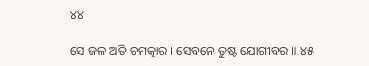୪୪

ସେ ଜଳ ଅତି ଚମତ୍କାର । ସେବନେ ତୁଷ୍ଟ ଯୋଗୀବର ॥ ୪୫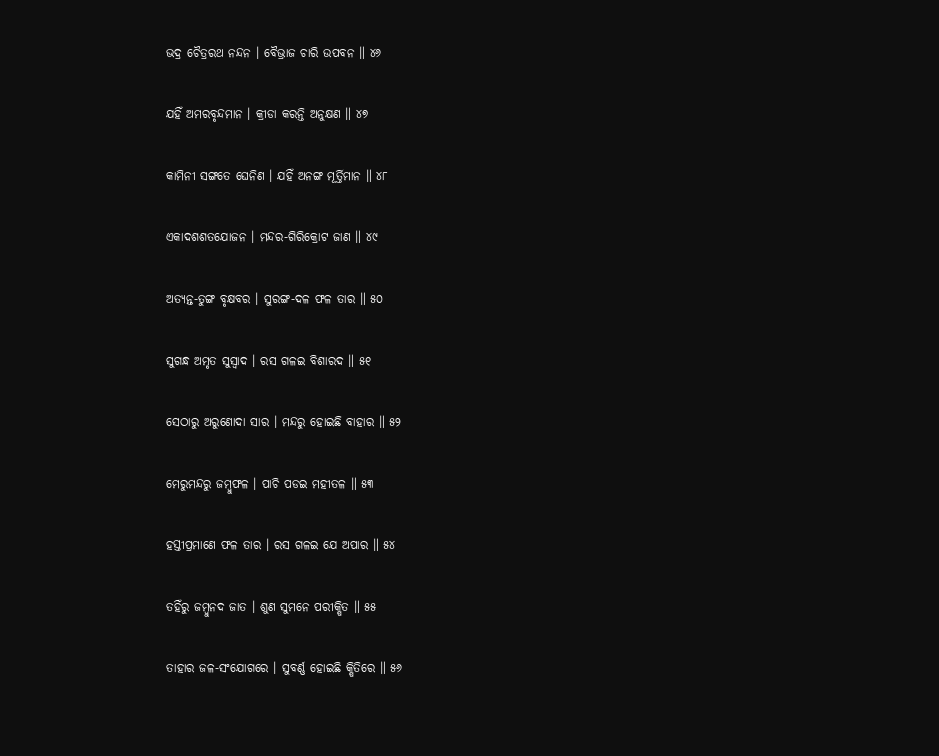ଭଦ୍ର ଚୈତ୍ରରଥ ନନ୍ଦନ । ବୈଭ୍ରାଜ ଚାରି ଉପବନ ॥ ୪୬

ଯହିଁ ଅମରବୃନ୍ଦମାନ । କ୍ରୀଡା କରନ୍ତି ଅନୁକ୍ଷଣ ॥ ୪୭

କାମିନୀ ସଙ୍ଗତେ ଘେନିଣ । ଯହିଁ ଅନଙ୍ଗ ମୂର୍ତ୍ତିମାନ ॥ ୪୮

ଏକାଦଶଶତଯୋଜନ । ମନ୍ଦର-ଗିରିକ୍ରୋଟ ଜାଣ ॥ ୪୯

ଅତ୍ୟନ୍ତ-ତୁଙ୍ଗ ବୃକ୍ଷବର । ସୁରଙ୍ଗ-ଦଳ ଫଳ ତାର ॥ ୫୦

ସୁଗନ୍ଧ ଅମୃତ ସୁସ୍ୱାଦ । ରସ ଗଳଇ ବିଶାରଦ ॥ ୫୧

ସେଠାରୁ ଅରୁଣୋଦା ସାର । ମନ୍ଦରୁ ହୋଇଛି ବାହାର ॥ ୫୨

ମେରୁମନ୍ଦରୁ ଜମ୍ବୁଫଳ । ପାଚି ପଡଇ ମହୀତଳ ॥ ୫୩

ହସ୍ତୀପ୍ରମାଣେ ଫଳ ତାର । ରସ ଗଳଇ ଯେ ଅପାର ॥ ୫୪

ତହିଁରୁ ଜମ୍ବୁନଦ ଜାତ । ଶୁଣ ସୁମନେ ପରୀକ୍ଷିତ ॥ ୫୫

ତାହାର ଜଳ-ସଂଯୋଗରେ । ସୁବର୍ଣ୍ଣ ହୋଇଛି କ୍ଷିତିରେ ॥ ୫୬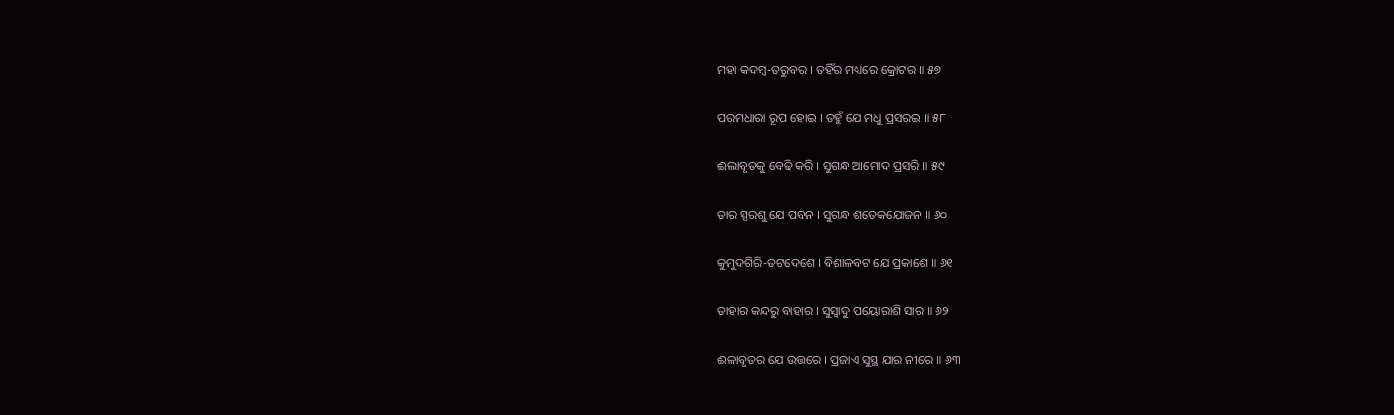ମହା କଦମ୍ବ-ତରୁବର । ତହିଁର ମଧ୍ୟରେ କ୍ରୋଟର ॥ ୫୭

ପରମଧାରା ରୂପ ହୋଇ । ତହୁଁ ଯେ ମଧୁ ପ୍ରସରଇ ॥ ୫୮

ଈଲାବୃତକୁ ବେଢି କରି । ସୁଗନ୍ଧ ଆମୋଦ ପ୍ରସରି ॥ ୫୯

ତାର ସ୍ପରଶୁ ଯେ ପବନ । ସୁଗନ୍ଧ ଶତେକଯୋଜନ ॥ ୬୦

କୁମୁଦଗିରି-ତଟଦେଶେ । ବିଶାଳବଟ ଯେ ପ୍ରକାଶେ ॥ ୬୧

ତାହାର କନ୍ଦରୁ ବାହାର । ସୁସ୍ୱାଦୁ ପୟୋରାଶି ସାର ॥ ୬୨

ଈଳାବୃତର ଯେ ଉତ୍ତରେ । ପ୍ରଜାଏ ସୁସ୍ଥ ଯାର ନୀରେ ॥ ୬୩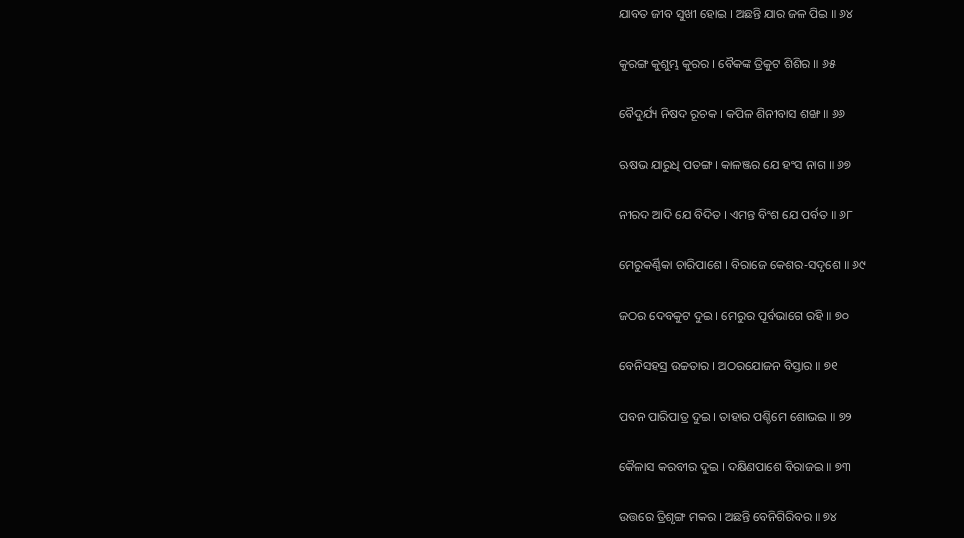ଯାବତ ଜୀବ ସୁଖୀ ହୋଇ । ଅଛନ୍ତି ଯାର ଜଳ ପିଇ ॥ ୬୪

କୁରଙ୍ଗ କୁଶୁମ୍ଭ କୁରର । ବୈକଙ୍କ ତ୍ରିକୁଟ ଶିଶିର ॥ ୬୫

ବୈଦୁର୍ଯ୍ୟ ନିଷଦ ରୂଚକ । କପିଳ ଶିନୀବାସ ଶଙ୍ଖ ॥ ୬୬

ଋଷଭ ଯାରୁଧି ପତଙ୍ଗ । କାଳଞ୍ଜର ଯେ ହଂସ ନାଗ ॥ ୬୭

ନୀରଦ ଆଦି ଯେ ବିଦିତ । ଏମନ୍ତ ବିଂଶ ଯେ ପର୍ବତ ॥ ୬୮

ମେରୁକର୍ଣ୍ଣିକା ଚାରିପାଶେ । ବିରାଜେ କେଶର-ସଦୃଶେ ॥ ୬୯

ଜଠର ଦେବକୁଟ ଦୁଇ । ମେରୁର ପୂର୍ବଭାଗେ ରହି ॥ ୭୦

ବେନିସହସ୍ର ଉଚ୍ଚତାର । ଅଠରଯୋଜନ ବିସ୍ତାର ॥ ୭୧

ପବନ ପାରିପାତ୍ର ଦୁଇ । ତାହାର ପଶ୍ଚିମେ ଶୋଭଇ ॥ ୭୨

କୈଳାସ କରବୀର ଦୁଇ । ଦକ୍ଷିଣପାଶେ ବିରାଜଇ ॥ ୭୩

ଉତ୍ତରେ ତ୍ରିଶୃଙ୍ଗ ମକର । ଅଛନ୍ତି ବେନିଗିରିବର ॥ ୭୪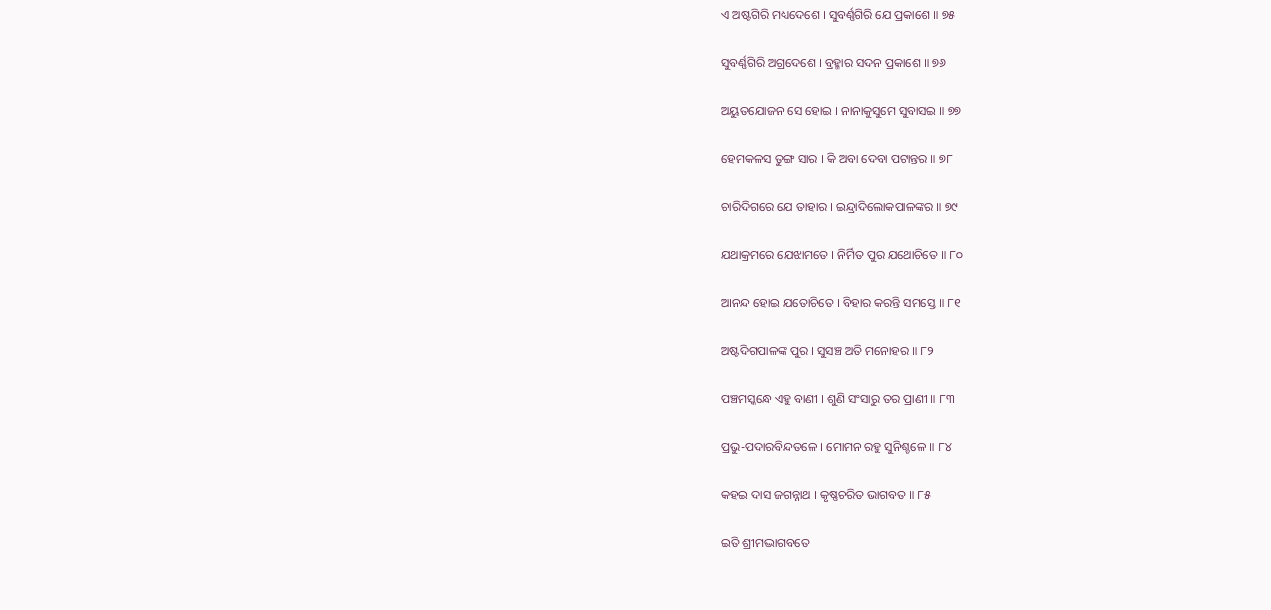ଏ ଅଷ୍ଟଗିରି ମଧ୍ୟଦେଶେ । ସୁବର୍ଣ୍ଣ‌ଗିରି ଯେ ପ୍ରକାଶେ ॥ ୭୫

ସୁବର୍ଣ୍ଣ‌ଗିରି ଅଗ୍ରଦେଶେ । ବ୍ରହ୍ମାର ସଦନ ପ୍ରକାଶେ ॥ ୭୬

ଅୟୁତଯୋଜନ ସେ ହୋଇ । ନାନାକୁସୁମେ ସୁବାସଇ ॥ ୭୭

ହେମକଳସ ତୁଙ୍ଗ ସାର । କି ଅବା ଦେବା ପଟାନ୍ତର ॥ ୭୮

ଚାରିଦିଗରେ ଯେ ତାହାର । ଇନ୍ଦ୍ରାଦିଲୋକପାଳଙ୍କର ॥ ୭୯

ଯଥାକ୍ରମରେ ଯେଝାମତେ । ନିର୍ମିତ ପୁର ଯଥୋଚିତେ ॥ ୮୦

ଆନନ୍ଦ ହୋଇ ଯତୋଚିତେ । ବିହାର କରନ୍ତି ସମସ୍ତେ ॥ ୮୧

ଅଷ୍ଟଦିଗପାଳଙ୍କ ପୁର । ସୁସଞ୍ଚ ଅତି ମନୋହର ॥ ୮୨

ପଞ୍ଚମସ୍କନ୍ଧେ ଏହୁ ବାଣୀ । ଶୁଣି ସଂସାରୁ ତର ପ୍ରାଣୀ ॥ ୮୩

ପ୍ରଭୁ-ପଦାରବିନ୍ଦତଳେ । ମୋମନ ରହୁ ସୁନିଶ୍ଚଳେ ॥ ୮୪

କହଇ ଦାସ ଜଗନ୍ନାଥ । କୃଷ୍ଣଚରିତ ଭାଗବତ ॥ ୮୫

ଇତି ଶ୍ରୀମଦ୍ଭାଗବତେ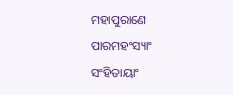ମହାପୁରାଣେ ପାରମହଂସ୍ୟାଂ ସଂହିତାୟାଂ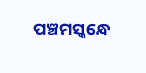ପଞ୍ଚମସ୍କନ୍ଧେ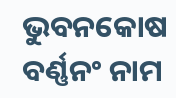ଭୁବନକୋଷ ବର୍ଣ୍ଣ‌ନଂ ନାମ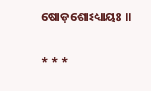ଷୋଡ଼ଶୋଽଧ୍ୟାୟଃ ॥

* * *